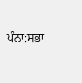ਪੰਨਾ:ਸਭਾ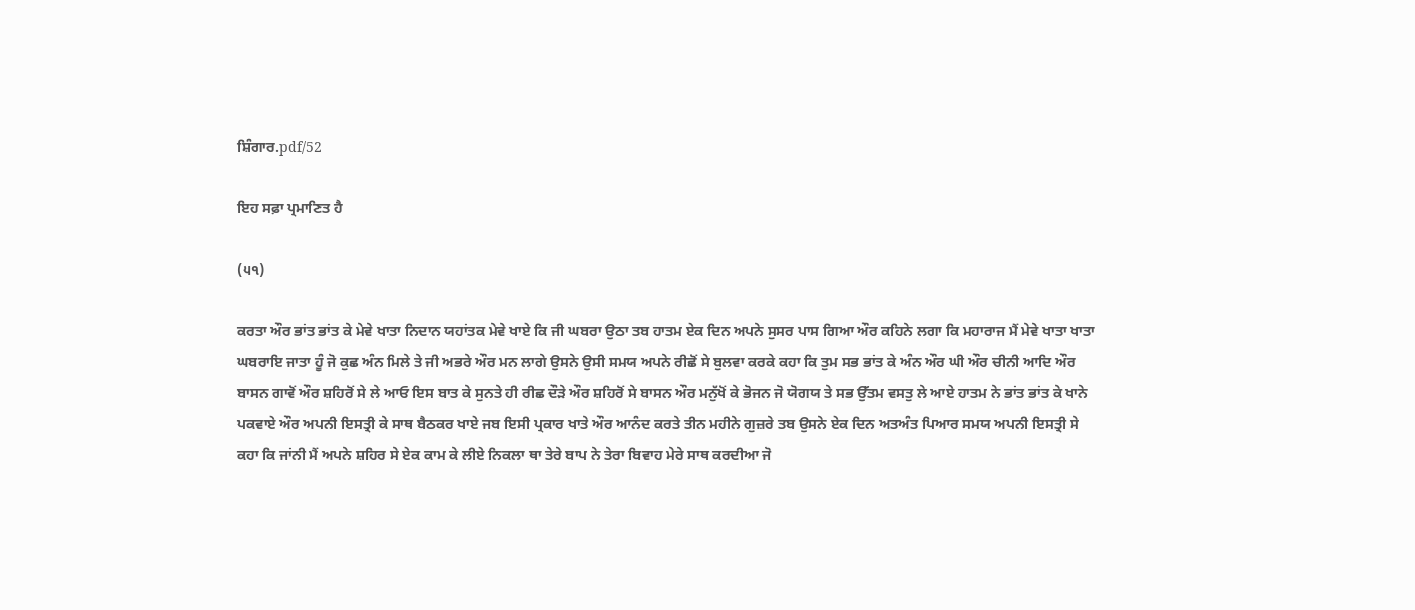ਸ਼ਿੰਗਾਰ.pdf/52

ਇਹ ਸਫ਼ਾ ਪ੍ਰਮਾਣਿਤ ਹੈ

(੫੧)

ਕਰਤਾ ਔਰ ਭਾਂਤ ਭਾਂਤ ਕੇ ਮੇਵੇ ਖਾਤਾ ਨਿਦਾਨ ਯਹਾਂਤਕ ਮੇਵੇ ਖਾਏ ਕਿ ਜੀ ਘਬਰਾ ਉਠਾ ਤਬ ਹਾਤਮ ਏਕ ਦਿਨ ਅਪਨੇ ਸੁਸਰ ਪਾਸ ਗਿਆ ਔਰ ਕਹਿਨੇ ਲਗਾ ਕਿ ਮਹਾਰਾਜ ਮੈਂ ਮੇਵੇ ਖਾਤਾ ਖਾਤਾ ਘਬਰਾਇ ਜਾਤਾ ਹੂੰ ਜੋ ਕੁਛ ਅੰਨ ਮਿਲੇ ਤੇ ਜੀ ਅਭਰੇ ਔਰ ਮਨ ਲਾਗੇ ਉਸਨੇ ਉਸੀ ਸਮਯ ਅਪਨੇ ਰੀਛੋਂ ਸੇ ਬੁਲਵਾ ਕਰਕੇ ਕਹਾ ਕਿ ਤੁਮ ਸਭ ਭਾਂਤ ਕੇ ਅੰਨ ਔਰ ਘੀ ਔਰ ਚੀਨੀ ਆਦਿ ਔਰ ਬਾਸਨ ਗਾਵੋਂ ਔਰ ਸ਼ਹਿਰੋਂ ਸੇ ਲੇ ਆਓ ਇਸ ਬਾਤ ਕੇ ਸੁਨਤੇ ਹੀ ਰੀਛ ਦੌੜੇ ਔਰ ਸ਼ਹਿਰੋਂ ਸੇ ਬਾਸਨ ਔਰ ਮਨੁੱਖੋਂ ਕੇ ਭੋਜਨ ਜੋ ਯੋਗਯ ਤੇ ਸਭ ਉੱਤਮ ਵਸਤੁ ਲੇ ਆਏ ਹਾਤਮ ਨੇ ਭਾਂਤ ਭਾਂਤ ਕੇ ਖਾਨੇ ਪਕਵਾਏ ਔਰ ਅਪਨੀ ਇਸਤ੍ਰੀ ਕੇ ਸਾਥ ਬੈਠਕਰ ਖਾਏ ਜਬ ਇਸੀ ਪ੍ਰਕਾਰ ਖਾਤੇ ਔਰ ਆਨੰਦ ਕਰਤੇ ਤੀਨ ਮਹੀਨੇ ਗੁਜ਼ਰੇ ਤਬ ਉਸਨੇ ਏਕ ਦਿਨ ਅਤਅੰਤ ਪਿਆਰ ਸਮਯ ਅਪਨੀ ਇਸਤ੍ਰੀ ਸੇ ਕਹਾ ਕਿ ਜਾਂਨੀ ਮੈਂ ਅਪਨੇ ਸ਼ਹਿਰ ਸੇ ਏਕ ਕਾਮ ਕੇ ਲੀਏ ਨਿਕਲਾ ਥਾ ਤੇਰੇ ਬਾਪ ਨੇ ਤੇਰਾ ਬਿਵਾਹ ਮੇਰੇ ਸਾਥ ਕਰਦੀਆ ਜੋ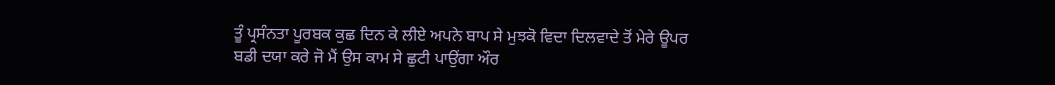ਤੂੰ ਪ੍ਰਸੰਨਤਾ ਪੂਰਬਕ ਕੁਛ ਦਿਨ ਕੇ ਲੀਏ ਅਪਨੇ ਬਾਪ ਸੇ ਮੁਝਕੋ ਵਿਦਾ ਦਿਲਵਾਦੇ ਤੋਂ ਮੇਰੇ ਊਪਰ ਬਡੀ ਦਯਾ ਕਰੇ ਜੋ ਮੈਂ ਉਸ ਕਾਮ ਸੇ ਛੁਟੀ ਪਾਉਂਗਾ ਔਰ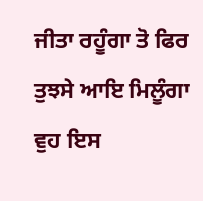ਜੀਤਾ ਰਹੂੰਗਾ ਤੋ ਫਿਰ ਤੁਝਸੇ ਆਇ ਮਿਲੂੰਗਾ ਵੁਹ ਇਸ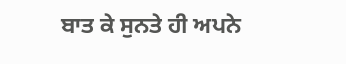ਬਾਤ ਕੇ ਸੁਨਤੇ ਹੀ ਅਪਨੇ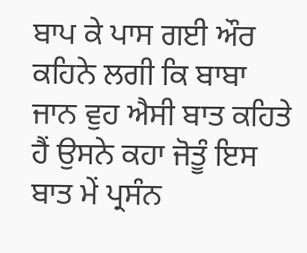ਬਾਪ ਕੇ ਪਾਸ ਗਈ ਔਰ ਕਹਿਨੇ ਲਗੀ ਕਿ ਬਾਬਾ ਜਾਨ ਵੁਹ ਐਸੀ ਬਾਤ ਕਹਿਤੇ ਹੈਂ ਉਸਨੇ ਕਹਾ ਜੋਤੂੰ ਇਸ ਬਾਤ ਮੇਂ ਪ੍ਰਸੰਨ